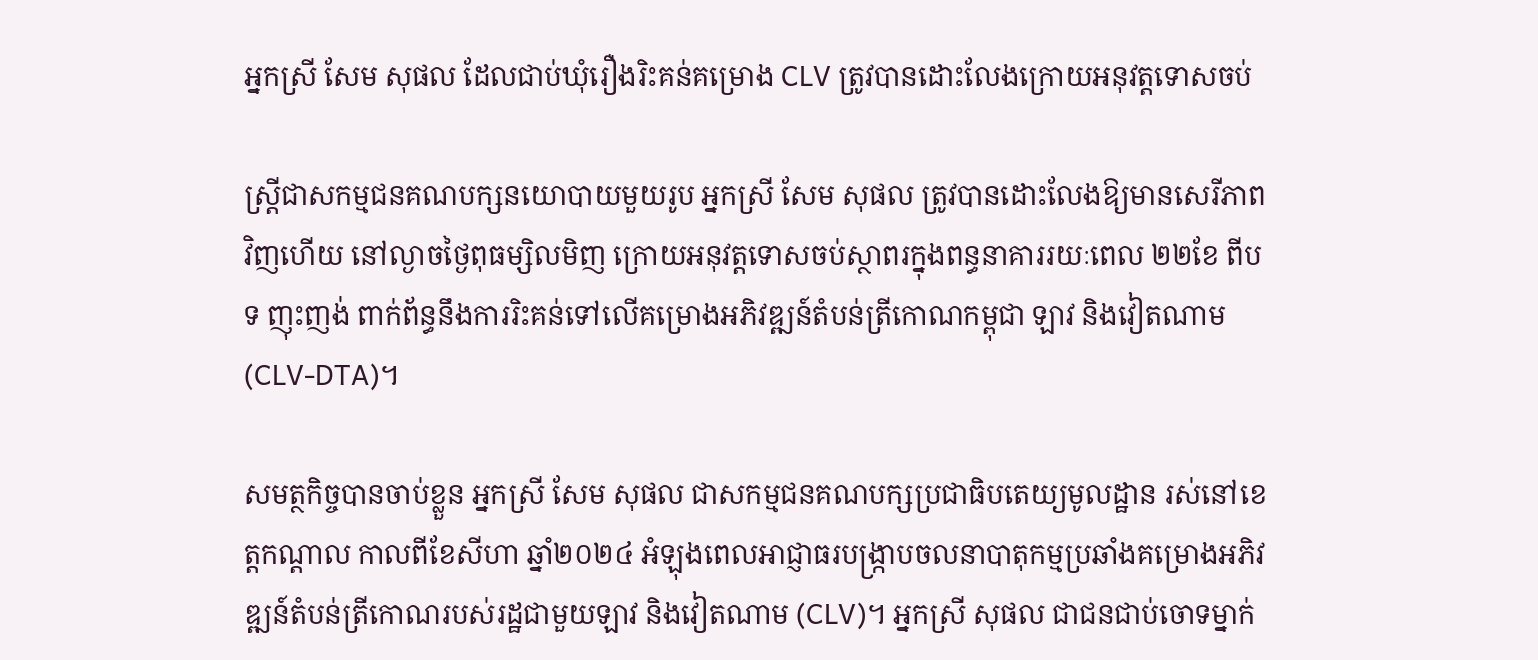អ្នកស្រី សែម សុផល ដែលជាប់ឃុំរឿងរិះគន់គម្រោង CLV ត្រូវបានដោះលែងក្រោយអនុវត្តទោសចប់

ស្ត្រីជាសកម្មជនគណបក្សនយោបាយមួយរូប អ្នកស្រី សែម សុផល ត្រូវបានដោះលែងឱ្យមានសេរីភាពវិញហើយ នៅល្ងាចថ្ងៃពុធម្សិលមិញ ក្រោយអនុវត្តទោសចប់ស្ថាពរក្នុងពន្ធនាគាររយៈពេល ២២ខែ ពីបទ ញុះញង់ ពាក់ព័ន្ធនឹងការរិះគន់ទៅលើគម្រោងអភិវឌ្ឍន៍តំបន់ត្រីកោណកម្ពុជា ឡាវ និងវៀតណាម (CLV-DTA)។

សមត្ថកិច្ចបានចាប់ខ្លួន អ្នកស្រី សែម សុផល ជាសកម្មជនគណបក្សប្រជាធិបតេយ្យមូលដ្ឋាន រស់នៅខេត្តកណ្តាល កាលពីខែសីហា ឆ្នាំ២០២៤ អំឡុងពេលអាជ្ញាធរបង្ក្រាបចលនាបាតុកម្មប្រឆាំងគម្រោងអភិវឌ្ឍន៍តំបន់ត្រីកោណរបស់រដ្ឋជាមួយឡាវ និងវៀតណាម (CLV)។ អ្នកស្រី សុផល ជាជនជាប់ចោទម្នាក់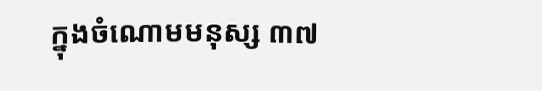ក្នុងចំណោមមនុស្ស ៣៧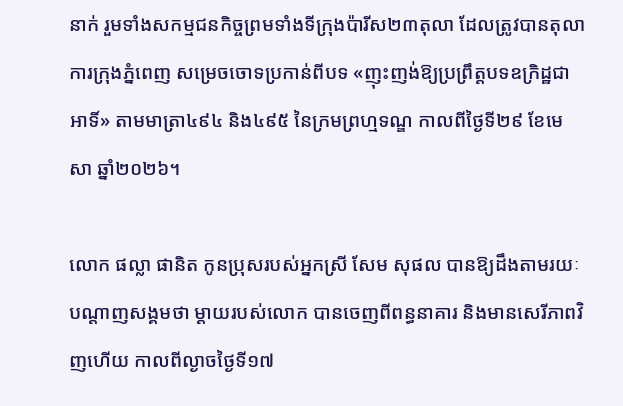នាក់ រួមទាំងសកម្មជនកិច្ចព្រមទាំងទីក្រុងប៉ារីស២៣តុលា ដែលត្រូវបានតុលាការក្រុងភ្នំពេញ សម្រេចចោទប្រកាន់ពីបទ «ញុះញង់ឱ្យប្រព្រឹត្តបទឧក្រិដ្ឋជាអាទិ៍» តាមមាត្រា៤៩៤ និង៤៩៥ នៃក្រមព្រហ្មទណ្ឌ កាលពីថ្ងៃទី២៩ ខែមេសា ឆ្នាំ២០២៦។

លោក ផល្លា ផានិត កូនប្រុសរបស់អ្នកស្រី សែម សុផល បានឱ្យដឹងតាមរយៈបណ្តាញសង្គមថា ម្តាយរបស់លោក បានចេញពីពន្ធនាគារ និងមានសេរីភាពវិញហើយ កាលពីល្ងាចថ្ងៃទី១៧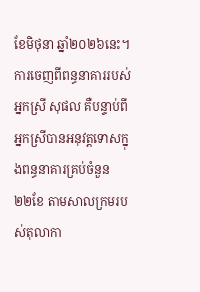ខែមិថុនា ឆ្នាំ២០២៦នេះ។ ការចេញពីពន្ធនាគាររបស់អ្នកស្រី សុផល គឺបន្ទាប់ពីអ្នកស្រីបានអនុវត្តទោសក្នុងពន្ធនាគារគ្រប់ចំនួន ២២ខែ តាមសាលក្រមរបស់តុលាកា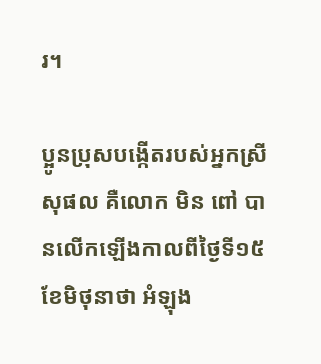រ។

ប្អូនប្រុសបង្កើតរបស់អ្នកស្រី សុផល គឺលោក មិន ពៅ បានលើកឡើងកាលពីថ្ងៃទី១៥ ខែមិថុនាថា អំឡុង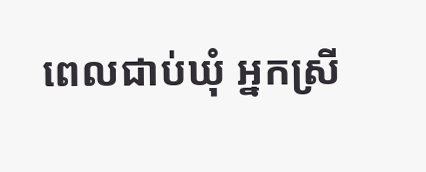ពេលជាប់ឃុំ អ្នកស្រី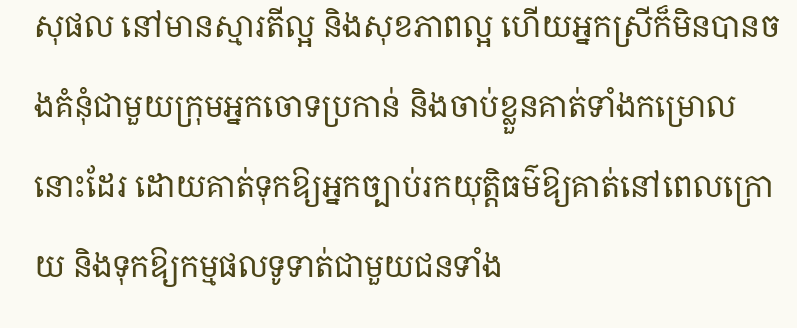សុផល នៅមានស្មារតីល្អ និងសុខភាពល្អ ហើយអ្នកស្រីក៏មិនបានចងគំនុំជាមួយក្រុមអ្នកចោទប្រកាន់ និងចាប់ខ្លួនគាត់ទាំងកម្រោលនោះដែរ ដោយគាត់ទុកឱ្យអ្នកច្បាប់រកយុត្តិធម៌ឱ្យគាត់នៅពេលក្រោយ និងទុកឱ្យកម្មផលទូទាត់ជាមួយជនទាំង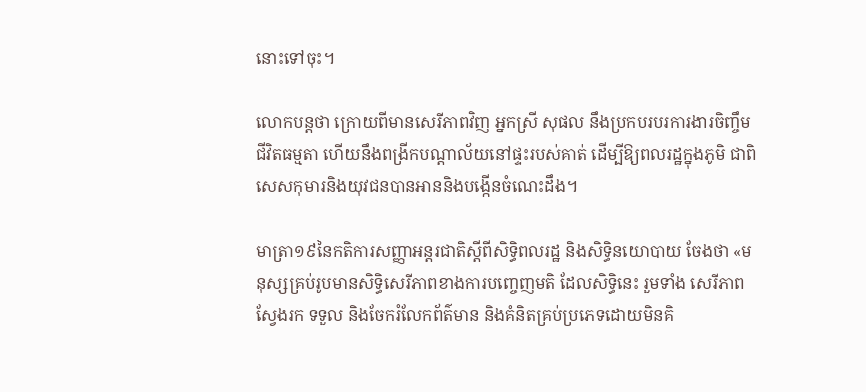នោះទៅចុះ។

លោកបន្តថា ក្រោយពីមានសេរីភាពវិញ អ្នកស្រី សុផល នឹងប្រកបរបរការងារចិញ្ចឹមជីវិតធម្មតា ហើយនឹងពង្រីកបណ្តាល័យនៅផ្ទះរបស់គាត់ ដើម្បីឱ្យពលរដ្ឋក្នុងភូមិ ជាពិសេសកុមារនិងយុវជនបានអាននិងបង្កើនចំណេះដឹង។

មាត្រា១៩នៃកតិការសញ្ញាអន្តរជាតិស្តីពីសិទ្ធិពលរដ្ឋ និងសិទ្ធិនយោបាយ ចែងថា «មនុស្សគ្រប់រូបមានសិទ្ធិសេរីភាពខាងការបញ្ចេញមតិ ដែលសិទ្ធិនេះ រួមទាំង សេរីភាពស្វែងរក ទទួល និងចែករំលែកព័ត៌មាន និងគំនិតគ្រប់ប្រភេទដោយមិនគិ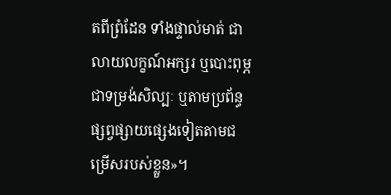តពីព្រំដែន ទាំងផ្ទាល់មាត់ ជាលាយលក្ខណ៍អក្សរ ឬបោះពុម្ភ ជាទម្រង់សិល្បៈ ឬតាមប្រព័ន្ធផ្សព្វផ្សាយផ្សេងទៀតតាមជម្រើសរបស់ខ្លួន»។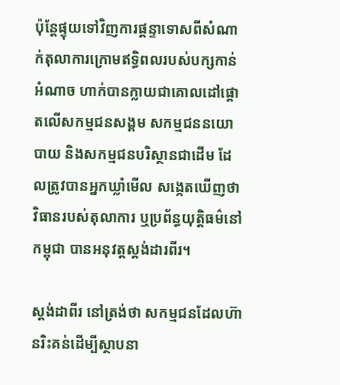ប៉ុន្តែផ្ទុយទៅវិញការផ្តន្ទាទោសពីសំណាក់តុលាការក្រោមឥទ្ធិពលរបស់បក្សកាន់អំណាច ហាក់បានក្លាយជាគោលដៅផ្តោតលើសកម្មជនសង្គម សកម្មជននយោបាយ និងសកម្មជនបរិស្ថានជាដើម ដែលត្រូវបានអ្នកឃ្លាំមើល សង្កេតឃើញថា វិធានរបស់តុលាការ ឬប្រព័ន្ធយុត្តិធម៌នៅកម្ពុជា បានអនុវត្តស្តង់ដារពីរ។

ស្តង់ដាពីរ នៅត្រង់ថា សកម្មជនដែលហ៊ានរិះគន់ដើម្បីស្ថាបនា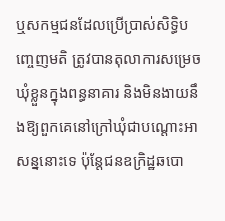ឬសកម្មជនដែលប្រើប្រាស់សិទ្ធិបញ្ចេញមតិ ត្រូវបានតុលាការសម្រេចឃុំខ្លួនក្នុងពន្ធនាគារ និងមិនងាយនឹងឱ្យពួកគេនៅក្រៅឃុំជាបណ្តោះអាសន្ននោះទេ ប៉ុន្តែជនឧក្រិដ្ឋឆបោ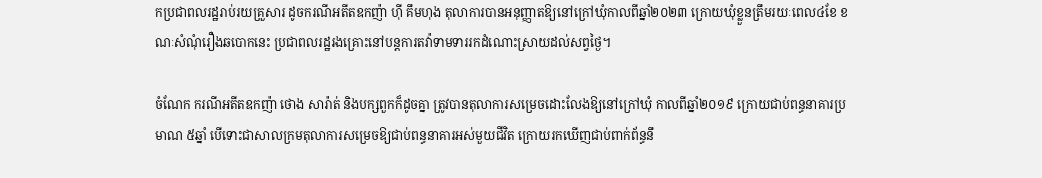កប្រជាពលរដ្ឋរាប់រយគ្រួសារ ដូចករណីអតីតឧកញ៉ា ហ៊ី គឹមហុង តុលាការបានអនុញ្ញាតឱ្យនៅក្រៅឃុំកាលពីឆ្នាំ២០២៣ ក្រោយឃុំខ្លួនត្រឹមរយៈពេល៤ខែ ខណៈសំណុំរឿងឆបោកនេះ ប្រជាពលរដ្ឋរងគ្រោះនៅបន្តការតវ៉ាទាមទាររកដំណោះស្រាយដល់សព្វថ្ងៃ។

ចំណែក ករណីអតីតឧកញ៉ា ថោង សារ៉ាត់ និងបក្សពួកក៏ដូចគ្នា ត្រូវបានតុលាការសម្រេចដោះលែងឱ្យនៅក្រៅឃុំ កាលពីឆ្នាំ២០១៩ ក្រោយជាប់ពន្ធនាគារប្រមាណ ៥ឆ្នាំ បើទោះជាសាលក្រមតុលាការសម្រេចឱ្យជាប់ពន្ធនាគារអស់មួយជីវិត ក្រោយរកឃើញជាប់ពាក់ព័ន្ធនឹ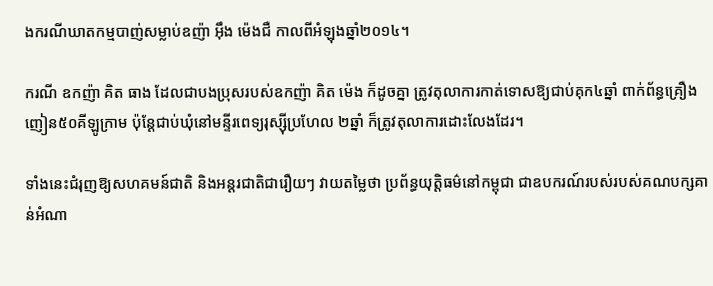ងករណីឃាតកម្មបាញ់សម្លាប់ឧញ៉ា អ៊ឹង ម៉េងជឺ កាលពីអំឡុងឆ្នាំ២០១៤។

ករណី ឧកញ៉ា គិត ធាង ដែលជាបងប្រុសរបស់ឧកញ៉ា គិត ម៉េង ក៏ដូចគ្នា ត្រូវតុលាការកាត់ទោសឱ្យជាប់គុក៤ឆ្នាំ ពាក់ព័ន្ធគ្រឿងញៀន៥០គីឡូក្រាម ប៉ុន្តែជាប់ឃុំនៅមន្ទីរពេទ្យរុស្ស៊ីប្រហែល ២ឆ្នាំ ក៏ត្រូវតុលាការដោះលែងដែរ។

ទាំងនេះជំរុញឱ្យសហគមន៍ជាតិ និងអន្តរជាតិជារឿយៗ វាយតម្លៃថា ប្រព័ន្ធយុត្តិធម៌នៅកម្ពុជា ជាឧបករណ៍របស់របស់គណបក្សគាន់អំណា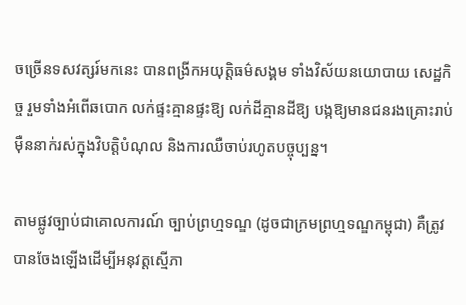ចច្រើនទសវត្សរ៍មកនេះ បានពង្រីកអយុត្តិធម៌សង្គម ទាំងវិស័យនយោបាយ សេដ្ឋកិច្ច រួមទាំងអំពើឆបោក លក់ផ្ទះគ្មានផ្ទះឱ្យ លក់ដីគ្មានដីឱ្យ បង្កឱ្យមានជនរងគ្រោះរាប់ម៉ឺននាក់រស់ក្នុងវិបត្តិបំណុល និងការឈឺចាប់រហូតបច្ចុប្បន្ន។

តាមផ្លូវច្បាប់ជាគោលការណ៍ ច្បាប់ព្រហ្មទណ្ឌ (ដូចជាក្រមព្រហ្មទណ្ឌកម្ពុជា) គឺត្រូវបានចែងឡើងដើម្បីអនុវត្តស្មើភា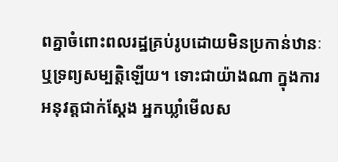ពគ្នាចំពោះពលរដ្ឋគ្រប់រូបដោយមិនប្រកាន់ឋានៈ ឬទ្រព្យសម្បត្តិឡើយ។ ទោះជាយ៉ាងណា ក្នុងការអនុវត្តជាក់ស្តែង អ្នកឃ្លាំមើលស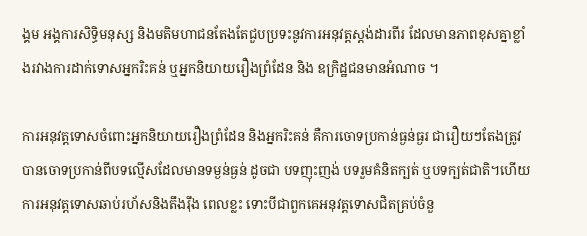ង្គម អង្គការសិទ្ធិមនុស្ស និងមតិមហាជនតែងតែជួបប្រទះនូវការអនុវត្តស្តង់ដារពីរ ដែលមានភាពខុសគ្នាខ្លាំងរវាងការដាក់ទោសអ្នករិះគន់ ឬអ្នកនិយាយរឿងព្រំដែន និង ឧក្រិដ្ឋជនមានអំណាច ។

ការអនុវត្តទោសចំពោះអ្នកនិយាយរឿងព្រំដែន និងអ្នករិះគន់ គឺការចោទប្រកាន់ធ្ងន់ធ្ងរ ជារឿយៗតែងត្រូវបានចោទប្រកាន់ពីបទល្មើសដែលមានទម្ងន់ធ្ងន់ ដូចជា បទញុះញង់ បទរួមគំនិតក្បត់ ឬបទក្បត់ជាតិ។ហើយការអនុវត្តទោសឆាប់រហ័សនិងតឹងរ៉ឹង ពេលខ្លះ ទោះបីជាពួកគេអនុវត្តទោសជិតគ្រប់ចំនួ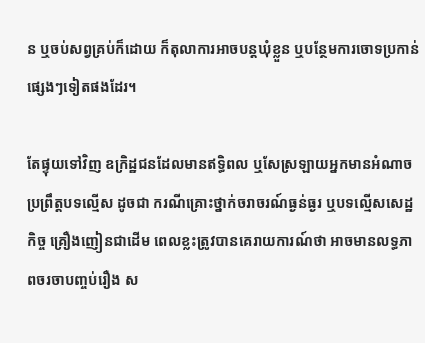ន ឬចប់សព្វគ្រប់ក៏ដោយ ក៏តុលាការអាចបន្តឃុំខ្លួន ឬបន្ថែមការចោទប្រកាន់ផ្សេងៗទៀតផងដែរ។

តែផ្ទុយទៅវិញ ឧក្រិដ្ឋជនដែលមានឥទ្ធិពល ឬសែស្រឡាយអ្នកមានអំណាច ប្រព្រឹត្តបទល្មើស ដូចជា ករណីគ្រោះថ្នាក់ចរាចរណ៍ធ្ងន់ធ្ងរ ឬបទល្មើសសេដ្ឋកិច្ច គ្រឿងញៀនជាដើម ពេលខ្លះត្រូវបានគេរាយការណ៍ថា អាចមានលទ្ធភាពចរចាបញ្ចប់រឿង ស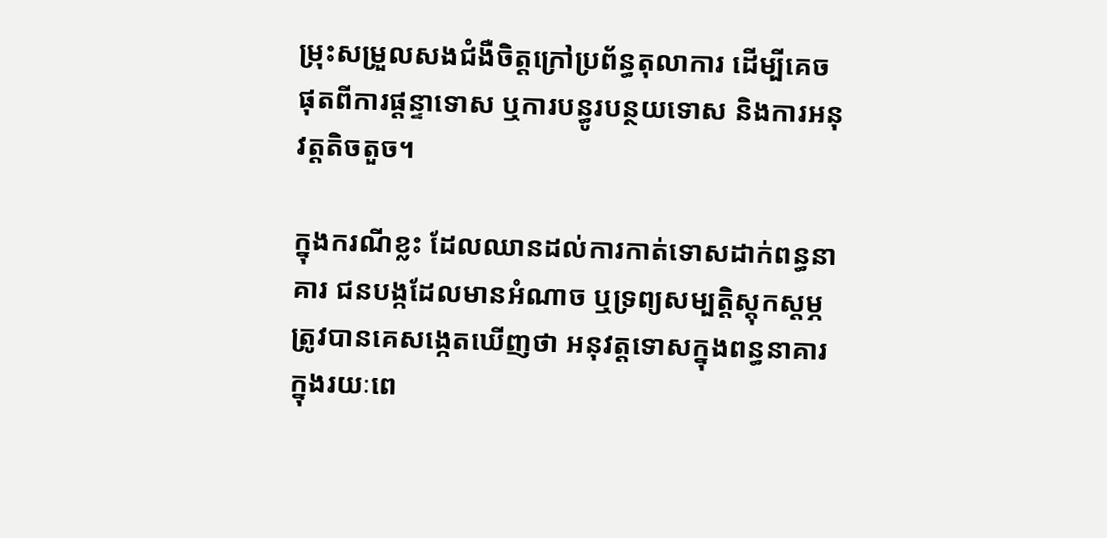ម្រុះសម្រួលសងជំងឺចិត្តក្រៅប្រព័ន្ធតុលាការ ដើម្បីគេចផុតពីការផ្តន្ទាទោស ឬការបន្ធូរបន្ថយទោស និងការអនុវត្តតិចតួច។

ក្នុងករណីខ្លះ ដែលឈានដល់ការកាត់ទោសដាក់ពន្ធនាគារ ជនបង្កដែលមានអំណាច ឬទ្រព្យសម្បត្តិស្តុកស្តម្ភ ត្រូវបានគេសង្កេតឃើញថា អនុវត្តទោសក្នុងពន្ធនាគារក្នុងរយៈពេ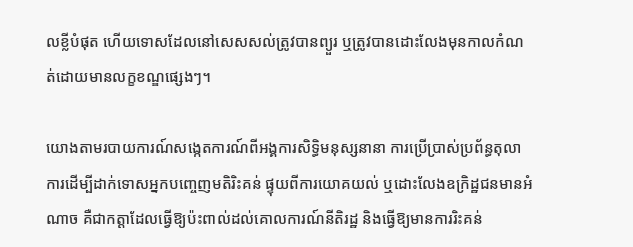លខ្លីបំផុត ហើយទោសដែលនៅសេសសល់ត្រូវបានព្យួរ ឬត្រូវបានដោះលែងមុនកាលកំណត់ដោយមានលក្ខខណ្ឌផ្សេងៗ។

យោងតាមរបាយការណ៍សង្កេតការណ៍ពីអង្គការសិទ្ធិមនុស្សនានា ការប្រើប្រាស់ប្រព័ន្ធតុលាការដើម្បីដាក់ទោសអ្នកបញ្ចេញមតិរិះគន់ ផ្ទុយពីការយោគយល់ ឬដោះលែងឧក្រិដ្ឋជនមានអំណាច គឺជាកត្តាដែលធ្វើឱ្យប៉ះពាល់ដល់គោលការណ៍នីតិរដ្ឋ និងធ្វើឱ្យមានការរិះគន់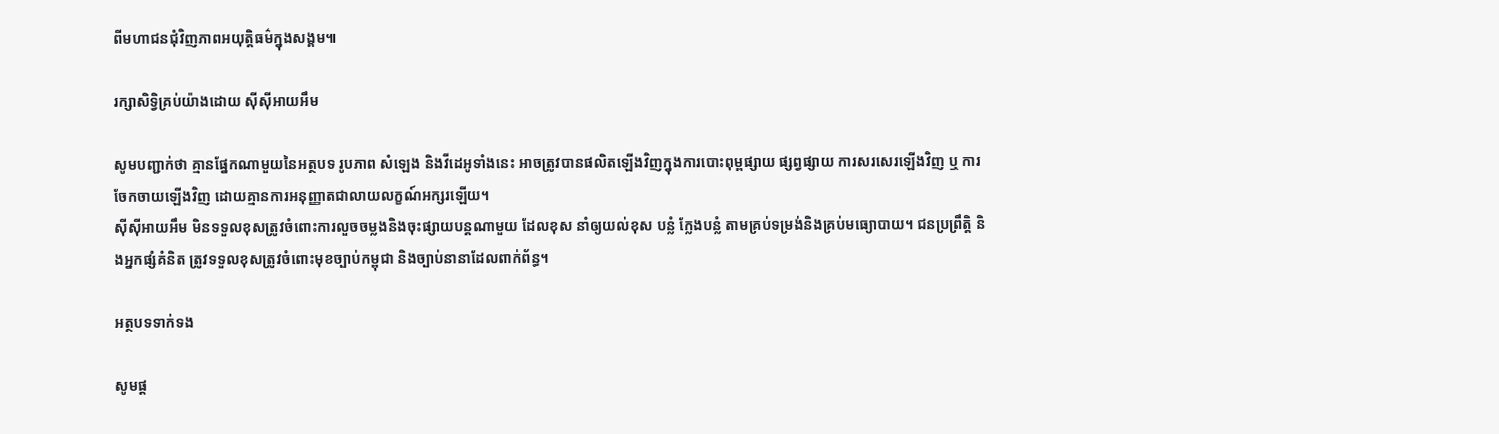ពីមហាជនជុំវិញភាពអយុត្តិធម៌ក្នុងសង្គម៕

រក្សាសិទ្វិគ្រប់យ៉ាងដោយ ស៊ីស៊ីអាយអឹម

សូមបញ្ជាក់ថា គ្មានផ្នែកណាមួយនៃអត្ថបទ រូបភាព សំឡេង និងវីដេអូទាំងនេះ អាចត្រូវបានផលិតឡើងវិញក្នុងការបោះពុម្ពផ្សាយ ផ្សព្វផ្សាយ ការសរសេរឡើងវិញ ឬ ការចែកចាយឡើងវិញ ដោយគ្មានការអនុញ្ញាតជាលាយលក្ខណ៍អក្សរឡើយ។
ស៊ីស៊ីអាយអឹម មិនទទួលខុសត្រូវចំពោះការលួចចម្លងនិងចុះផ្សាយបន្តណាមួយ ដែលខុស នាំឲ្យយល់ខុស បន្លំ ក្លែងបន្លំ តាមគ្រប់ទម្រង់និងគ្រប់មធ្យោបាយ។ ជនប្រព្រឹត្តិ និងអ្នកផ្សំគំនិត ត្រូវទទួលខុសត្រូវចំពោះមុខច្បាប់កម្ពុជា និងច្បាប់នានាដែលពាក់ព័ន្ធ។

អត្ថបទទាក់ទង

សូមផ្ដ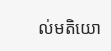ល់មតិយោ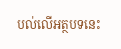បល់លើអត្ថបទនេះ